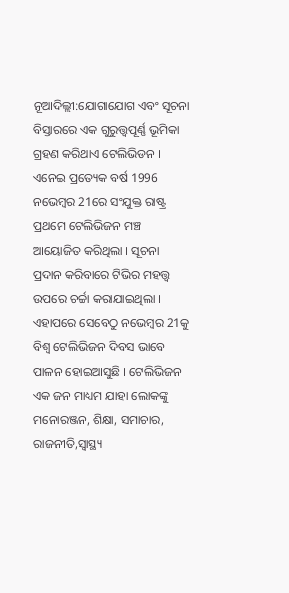ନୂଆଦିଲ୍ଲୀ:ଯୋଗାଯୋଗ ଏବଂ ସୂଚନା ବିସ୍ତାରରେ ଏକ ଗୁରୁତ୍ତ୍ବପୂର୍ଣ୍ଣ ଭୂମିକା ଗ୍ରହଣ କରିଥାଏ ଟେଲିଭିଡନ । ଏନେଇ ପ୍ରତ୍ୟେକ ବର୍ଷ 1996 ନଭେମ୍ବର 21ରେ ସଂଯୁକ୍ତ ରାଷ୍ଟ୍ର ପ୍ରଥମେ ଟେଲିଭିଜନ ମଞ୍ଚ ଆୟୋଜିତ କରିଥିଲା । ସୂଚନା ପ୍ରଦାନ କରିବାରେ ଟିଭିର ମହତ୍ତ୍ବ ଉପରେ ଚର୍ଚ୍ଚା କରାଯାଇଥିଲା । ଏହାପରେ ସେବେଠୁ ନଭେମ୍ବର 21କୁ ବିଶ୍ବ ଟେଲିଭିଜନ ଦିବସ ଭାବେ ପାଳନ ହୋଇଆସୁଛି । ଟେଲିଭିଜନ ଏକ ଜନ ମାଧ୍ୟମ ଯାହା ଲୋକଙ୍କୁ ମନୋରଞ୍ଜନ, ଶିକ୍ଷା, ସମାଚାର, ରାଜନୀତି,ସ୍ବାସ୍ଥ୍ୟ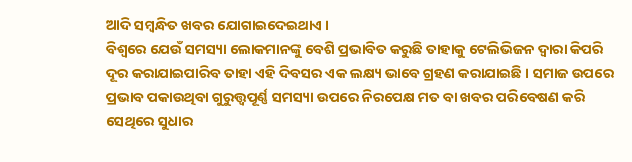ଆଦି ସମ୍ବନ୍ଧିତ ଖବର ଯୋଗାଇଦେଇଥାଏ ।
ବିଶ୍ବରେ ଯେଉଁ ସମସ୍ୟା ଲୋକମାନଙ୍କୁ ବେଶି ପ୍ରଭାବିତ କରୁଛି ତାହାକୁ ଟେଲିଭିଜନ ଦ୍ବାରା କିପରି ଦୂର କରାଯାଇପାରିବ ତାହା ଏହି ଦିବସର ଏକ ଲକ୍ଷ୍ୟ ଭାବେ ଗ୍ରହଣ କରାଯାଇଛି । ସମାଜ ଉପରେ ପ୍ରଭାବ ପକାଉଥିବା ଗୁରୁତ୍ତ୍ବପୂର୍ଣ୍ଣ ସମସ୍ୟା ଉପରେ ନିରପେକ୍ଷ ମତ ବା ଖବର ପରିବେଷଣ କରି ସେଥିରେ ସୁଧାର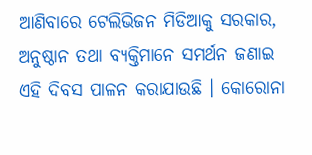ଆଣିବାରେ ଟେଲିଭିଜନ ମିଡିଆକୁ ସରକାର, ଅନୁଷ୍ଠାନ ତଥା ବ୍ୟକ୍ତିମାନେ ସମର୍ଥନ ଜଣାଇ ଏହି ଦିବସ ପାଳନ କରାଯାଉଛି । କୋରୋନା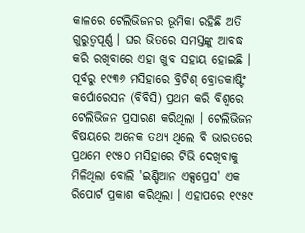କାଳରେ ଟେଲିଭିଜନର ଭୂମିକା ରହିଛି ଅତି ଗୁରୁତ୍ବପୂର୍ଣ୍ଣ । ଘର ଭିତରେ ସମସ୍ତଙ୍କୁ ଆବଦ୍ଧ କରି ରଖିବାରେ ଏହା ଖୁବ ସହାୟ ହୋଇଛି ।
ପୂର୍ବରୁ ୧୯୩୬ ମସିହାରେ ବ୍ରିଟିଶ୍ ବ୍ରୋଡକାଷ୍ଟିଂ କର୍ପୋରେସନ (ବିବିସି) ପ୍ରଥମ କରି ବିଶ୍ବରେ ଟେଲିଭିଜନ ପ୍ରସାରଣ କରିଥିଲା । ଟେଲିଭିଜନ ବିଷୟରେ ଅନେକ ତଥ୍ୟ ଥିଲେ ବି ଭାରତରେ ପ୍ରଥମେ ୧୯୫୦ ମସିହାରେ ଟିଭି ଦେଖିବାକୁ ମିଳିଥିଲା ବୋଲି 'ଇଣ୍ଡିଆନ ଏକ୍ସପ୍ରେସ' ଏକ ରିପୋର୍ଟ ପ୍ରକାଶ କରିଥିଲା । ଏହାପରେ ୧୯୫୯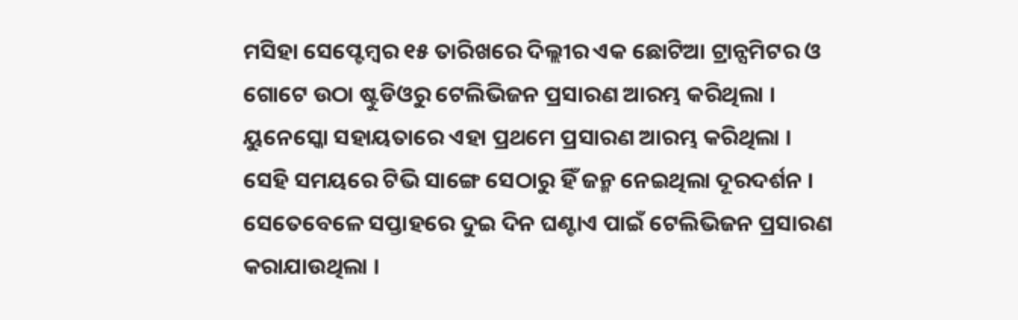ମସିହା ସେପ୍ଟେମ୍ବର ୧୫ ତାରିଖରେ ଦିଲ୍ଲୀର ଏକ ଛୋଟିଆ ଟ୍ରାନ୍ସମିଟର ଓ ଗୋଟେ ଉଠା ଷ୍ଟୁଡିଓରୁ ଟେଲିଭିଜନ ପ୍ରସାରଣ ଆରମ୍ଭ କରିଥିଲା । ୟୁନେସ୍କୋ ସହାୟତାରେ ଏହା ପ୍ରଥମେ ପ୍ରସାରଣ ଆରମ୍ଭ କରିଥିଲା ।
ସେହି ସମୟରେ ଟିଭି ସାଙ୍ଗେ ସେଠାରୁ ହିଁ ଜନ୍ମ ନେଇଥିଲା ଦୂରଦର୍ଶନ । ସେତେବେଳେ ସପ୍ତାହରେ ଦୁଇ ଦିନ ଘଣ୍ଟାଏ ପାଇଁ ଟେଲିଭିଜନ ପ୍ରସାରଣ କରାଯାଉଥିଲା ।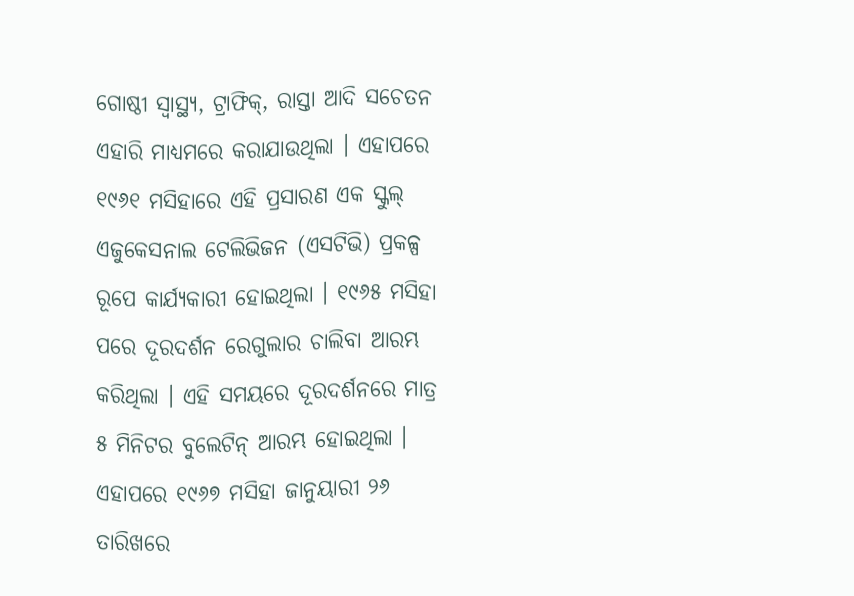ଗୋଷ୍ଠୀ ସ୍ବାସ୍ଥ୍ୟ, ଟ୍ରାଫିକ୍, ରାସ୍ତା ଆଦି ସଚେତନ ଏହାରି ମାଧ୍ୟମରେ କରାଯାଉଥିଲା । ଏହାପରେ ୧୯୬୧ ମସିହାରେ ଏହି ପ୍ରସାରଣ ଏକ ସ୍କୁଲ୍ ଏଜୁକେସନାଲ ଟେଲିଭିଜନ (ଏସଟିଭି) ପ୍ରକଳ୍ପ ରୂପେ କାର୍ଯ୍ୟକାରୀ ହୋଇଥିଲା । ୧୯୬୫ ମସିହା ପରେ ଦୂରଦର୍ଶନ ରେଗୁଲାର ଚାଲିବା ଆରମ୍ଭ କରିଥିଲା । ଏହି ସମୟରେ ଦୂରଦର୍ଶନରେ ମାତ୍ର ୫ ମିନିଟର ବୁଲେଟିନ୍ ଆରମ୍ଭ ହୋଇଥିଲା । ଏହାପରେ ୧୯୬୭ ମସିହା ଜାନୁୟାରୀ ୨୬ ତାରିଖରେ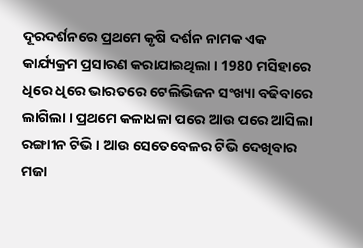ଦୂରଦର୍ଶନରେ ପ୍ରଥମେ କୃଷି ଦର୍ଶନ ନାମକ ଏକ କାର୍ଯ୍ୟକ୍ରମ ପ୍ରସାରଣ କରାଯାଇଥିଲା । 1980 ମସିହାରେ ଧିରେ ଧିରେ ଭାରତରେ ଟେଲିଭିଜନ ସଂଖ୍ୟା ବଢିବାରେ ଲାଗିଲା । ପ୍ରଥମେ କଳାଧଳା ପରେ ଆଉ ପରେ ଆସିଲା ରଙ୍ଗାୀନ ଟିଭି । ଆଉ ସେତେବେଳର ଟିଭି ଦେଖିବାର ମଜା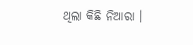ଥିଲା କିଛି ନିଆରା ।